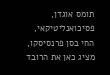תומס אוגדן, פסיכואנליטיקאי, החי בסן פרנסיסקו, מציג כאן את הרובד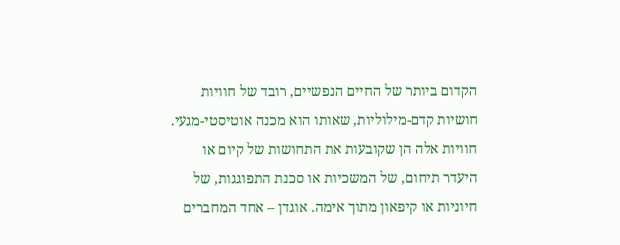הקדום ביותר של החיים הנפשיים, רובד של חוויות חושיות קדם-מילוליות, שאותו הוא מכנה אוטיסטי-מגעי. חוויות אלה הן שקובעות את התחושות של קיום או היעדר תיחום, של המשכיות או סכנת התפוגגות, של חיוניות או קיפאון מתוך אימה. אוגדן – אחד המחברים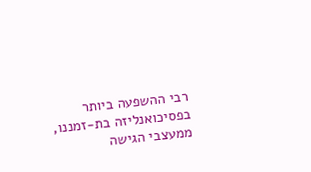רבי ההשפעה ביותר בפסיכואנליזה בת-זמננו, ממעצבי הגישה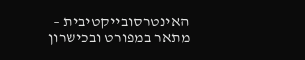האינטרסובייקטיבית – מתאר במפורט ובכישרון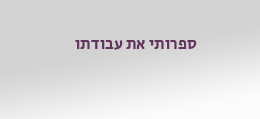ספרותי את עבודתו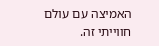האמיצה עם עולם חווייתי זה.